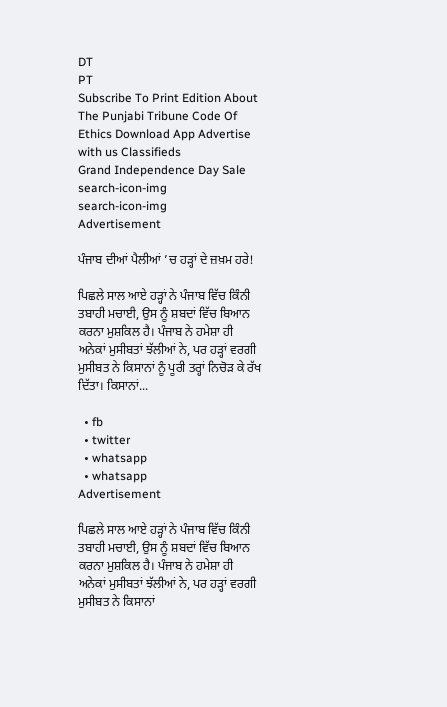DT
PT
Subscribe To Print Edition About The Punjabi Tribune Code Of Ethics Download App Advertise with us Classifieds
Grand Independence Day Sale
search-icon-img
search-icon-img
Advertisement

ਪੰਜਾਬ ਦੀਆਂ ਪੈਲੀਆਂ ’ਚ ਹੜ੍ਹਾਂ ਦੇ ਜ਼ਖ਼ਮ ਹਰੇ!

ਪਿਛਲੇ ਸਾਲ ਆਏ ਹੜ੍ਹਾਂ ਨੇ ਪੰਜਾਬ ਵਿੱਚ ਕਿੰਨੀ ਤਬਾਹੀ ਮਚਾਈ, ਉਸ ਨੂੰ ਸ਼ਬਦਾਂ ਵਿੱਚ ਬਿਆਨ ਕਰਨਾ ਮੁਸ਼ਕਿਲ ਹੈ। ਪੰਜਾਬ ਨੇ ਹਮੇਸ਼ਾ ਹੀ ਅਨੇਕਾਂ ਮੁਸੀਬਤਾਂ ਝੱਲੀਆਂ ਨੇ, ਪਰ ਹੜ੍ਹਾਂ ਵਰਗੀ ਮੁਸੀਬਤ ਨੇ ਕਿਸਾਨਾਂ ਨੂੰ ਪੂਰੀ ਤਰ੍ਹਾਂ ਨਿਚੋੜ ਕੇ ਰੱਖ ਦਿੱਤਾ। ਕਿਸਾਨਾਂ...

  • fb
  • twitter
  • whatsapp
  • whatsapp
Advertisement

ਪਿਛਲੇ ਸਾਲ ਆਏ ਹੜ੍ਹਾਂ ਨੇ ਪੰਜਾਬ ਵਿੱਚ ਕਿੰਨੀ ਤਬਾਹੀ ਮਚਾਈ, ਉਸ ਨੂੰ ਸ਼ਬਦਾਂ ਵਿੱਚ ਬਿਆਨ ਕਰਨਾ ਮੁਸ਼ਕਿਲ ਹੈ। ਪੰਜਾਬ ਨੇ ਹਮੇਸ਼ਾ ਹੀ ਅਨੇਕਾਂ ਮੁਸੀਬਤਾਂ ਝੱਲੀਆਂ ਨੇ, ਪਰ ਹੜ੍ਹਾਂ ਵਰਗੀ ਮੁਸੀਬਤ ਨੇ ਕਿਸਾਨਾਂ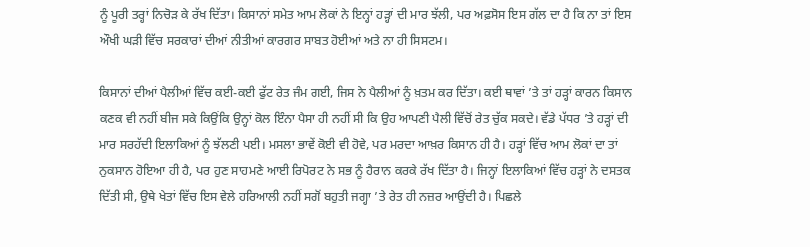ਨੂੰ ਪੂਰੀ ਤਰ੍ਹਾਂ ਨਿਚੋੜ ਕੇ ਰੱਖ ਦਿੱਤਾ। ਕਿਸਾਨਾਂ ਸਮੇਤ ਆਮ ਲੋਕਾਂ ਨੇ ਇਨ੍ਹਾਂ ਹੜ੍ਹਾਂ ਦੀ ਮਾਰ ਝੱਲੀ, ਪਰ ਅਫ਼ਸੋਸ ਇਸ ਗੱਲ ਦਾ ਹੈ ਕਿ ਨਾ ਤਾਂ ਇਸ ਔਖੀ ਘੜੀ ਵਿੱਚ ਸਰਕਾਰਾਂ ਦੀਆਂ ਨੀਤੀਆਂ ਕਾਰਗਰ ਸਾਬਤ ਹੋਈਆਂ ਅਤੇ ਨਾ ਹੀ ਸਿਸਟਮ।

ਕਿਸਾਨਾਂ ਦੀਆਂ ਪੈਲੀਆਂ ਵਿੱਚ ਕਈ-ਕਈ ਫੁੱਟ ਰੇਤ ਜੰਮ ਗਈ, ਜਿਸ ਨੇ ਪੈਲੀਆਂ ਨੂੰ ਖ਼ਤਮ ਕਰ ਦਿੱਤਾ। ਕਈ ਥਾਵਾਂ ’ਤੇ ਤਾਂ ਹੜ੍ਹਾਂ ਕਾਰਨ ਕਿਸਾਨ ਕਣਕ ਵੀ ਨਹੀਂ ਬੀਜ ਸਕੇ ਕਿਉਂਕਿ ਉਨ੍ਹਾਂ ਕੋਲ ਇੰਨਾ ਪੈਸਾ ਹੀ ਨਹੀਂ ਸੀ ਕਿ ਉਹ ਆਪਣੀ ਪੈਲੀ ਵਿੱਚੋਂ ਰੇਤ ਚੁੱਕ ਸਕਦੇ। ਵੱਡੇ ਪੱਧਰ ’ਤੇ ਹੜ੍ਹਾਂ ਦੀ ਮਾਰ ਸਰਹੱਦੀ ਇਲਾਕਿਆਂ ਨੂੰ ਝੱਲਣੀ ਪਈ। ਮਸਲਾ ਭਾਵੇਂ ਕੋਈ ਵੀ ਹੋਵੇ, ਪਰ ਮਰਦਾ ਆਖ਼ਰ ਕਿਸਾਨ ਹੀ ਹੈ। ਹੜ੍ਹਾਂ ਵਿੱਚ ਆਮ ਲੋਕਾਂ ਦਾ ਤਾਂ ਨੁਕਸਾਨ ਹੋਇਆ ਹੀ ਹੈ, ਪਰ ਹੁਣ ਸਾਹਮਣੇ ਆਈ ਰਿਪੋਰਟ ਨੇ ਸਭ ਨੂੰ ਹੈਰਾਨ ਕਰਕੇ ਰੱਖ ਦਿੱਤਾ ਹੈ। ਜਿਨ੍ਹਾਂ ਇਲਾਕਿਆਂ ਵਿੱਚ ਹੜ੍ਹਾਂ ਨੇ ਦਸਤਕ ਦਿੱਤੀ ਸੀ, ਉਥੇ ਖੇਤਾਂ ਵਿੱਚ ਇਸ ਵੇਲੇ ਹਰਿਆਲੀ ਨਹੀਂ ਸਗੋਂ ਬਹੁਤੀ ਜਗ੍ਹਾ ’ਤੇ ਰੇਤ ਹੀ ਨਜ਼ਰ ਆਉਂਦੀ ਹੈ। ਪਿਛਲੇ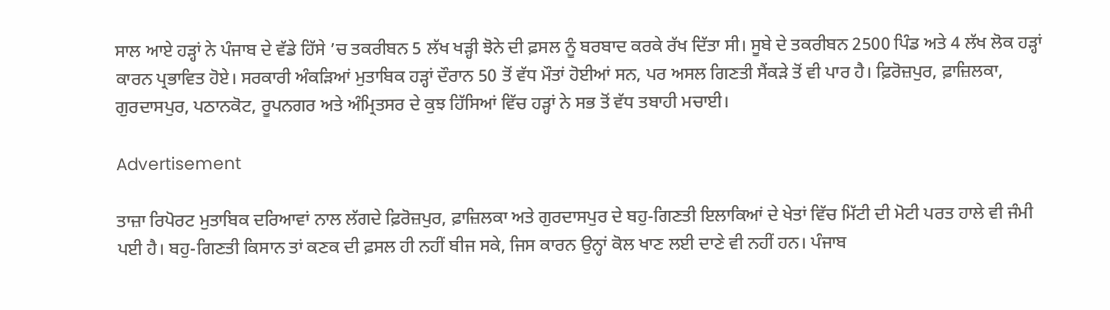ਸਾਲ ਆਏ ਹੜ੍ਹਾਂ ਨੇ ਪੰਜਾਬ ਦੇ ਵੱਡੇ ਹਿੱਸੇ ’ਚ ਤਕਰੀਬਨ 5 ਲੱਖ ਖੜ੍ਹੀ ਝੋਨੇ ਦੀ ਫ਼ਸਲ ਨੂੰ ਬਰਬਾਦ ਕਰਕੇ ਰੱਖ ਦਿੱਤਾ ਸੀ। ਸੂਬੇ ਦੇ ਤਕਰੀਬਨ 2500 ਪਿੰਡ ਅਤੇ 4 ਲੱਖ ਲੋਕ ਹੜ੍ਹਾਂ ਕਾਰਨ ਪ੍ਰਭਾਵਿਤ ਹੋਏ। ਸਰਕਾਰੀ ਅੰਕੜਿਆਂ ਮੁਤਾਬਿਕ ਹੜ੍ਹਾਂ ਦੌਰਾਨ 50 ਤੋਂ ਵੱਧ ਮੌਤਾਂ ਹੋਈਆਂ ਸਨ, ਪਰ ਅਸਲ ਗਿਣਤੀ ਸੈਂਕੜੇ ਤੋਂ ਵੀ ਪਾਰ ਹੈ। ਫ਼ਿਰੋਜ਼ਪੁਰ, ਫ਼ਾਜ਼ਿਲਕਾ, ਗੁਰਦਾਸਪੁਰ, ਪਠਾਨਕੋਟ, ਰੂਪਨਗਰ ਅਤੇ ਅੰਮ੍ਰਿਤਸਰ ਦੇ ਕੁਝ ਹਿੱਸਿਆਂ ਵਿੱਚ ਹੜ੍ਹਾਂ ਨੇ ਸਭ ਤੋਂ ਵੱਧ ਤਬਾਹੀ ਮਚਾਈ।

Advertisement

ਤਾਜ਼ਾ ਰਿਪੋਰਟ ਮੁਤਾਬਿਕ ਦਰਿਆਵਾਂ ਨਾਲ ਲੱਗਦੇ ਫ਼ਿਰੋਜ਼ਪੁਰ, ਫ਼ਾਜ਼ਿਲਕਾ ਅਤੇ ਗੁਰਦਾਸਪੁਰ ਦੇ ਬਹੁ-ਗਿਣਤੀ ਇਲਾਕਿਆਂ ਦੇ ਖੇਤਾਂ ਵਿੱਚ ਮਿੱਟੀ ਦੀ ਮੋਟੀ ਪਰਤ ਹਾਲੇ ਵੀ ਜੰਮੀ ਪਈ ਹੈ। ਬਹੁ-ਗਿਣਤੀ ਕਿਸਾਨ ਤਾਂ ਕਣਕ ਦੀ ਫ਼ਸਲ ਹੀ ਨਹੀਂ ਬੀਜ ਸਕੇ, ਜਿਸ ਕਾਰਨ ਉਨ੍ਹਾਂ ਕੋਲ ਖਾਣ ਲਈ ਦਾਣੇ ਵੀ ਨਹੀਂ ਹਨ। ਪੰਜਾਬ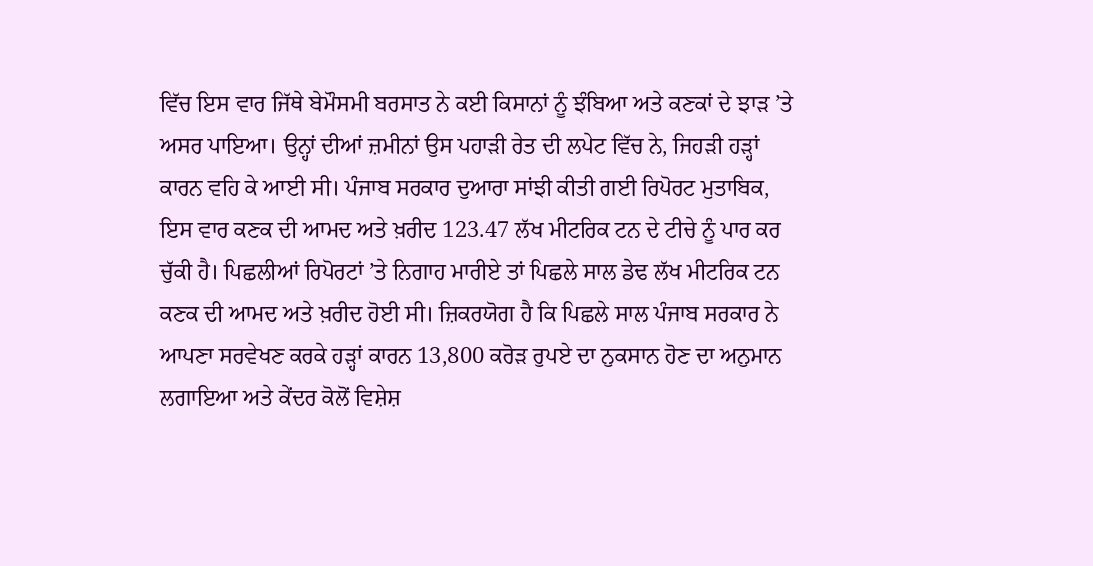ਵਿੱਚ ਇਸ ਵਾਰ ਜਿੱਥੇ ਬੇਮੌਸਮੀ ਬਰਸਾਤ ਨੇ ਕਈ ਕਿਸਾਨਾਂ ਨੂੰ ਝੰਬਿਆ ਅਤੇ ਕਣਕਾਂ ਦੇ ਝਾੜ ’ਤੇ ਅਸਰ ਪਾਇਆ। ਉਨ੍ਹਾਂ ਦੀਆਂ ਜ਼ਮੀਨਾਂ ਉਸ ਪਹਾੜੀ ਰੇਤ ਦੀ ਲਪੇਟ ਵਿੱਚ ਨੇ, ਜਿਹੜੀ ਹੜ੍ਹਾਂ ਕਾਰਨ ਵਹਿ ਕੇ ਆਈ ਸੀ। ਪੰਜਾਬ ਸਰਕਾਰ ਦੁਆਰਾ ਸਾਂਝੀ ਕੀਤੀ ਗਈ ਰਿਪੋਰਟ ਮੁਤਾਬਿਕ, ਇਸ ਵਾਰ ਕਣਕ ਦੀ ਆਮਦ ਅਤੇ ਖ਼ਰੀਦ 123.47 ਲੱਖ ਮੀਟਰਿਕ ਟਨ ਦੇ ਟੀਚੇ ਨੂੰ ਪਾਰ ਕਰ ਚੁੱਕੀ ਹੈ। ਪਿਛਲੀਆਂ ਰਿਪੋਰਟਾਂ ’ਤੇ ਨਿਗਾਹ ਮਾਰੀਏ ਤਾਂ ਪਿਛਲੇ ਸਾਲ ਡੇਢ ਲੱਖ ਮੀਟਰਿਕ ਟਨ ਕਣਕ ਦੀ ਆਮਦ ਅਤੇ ਖ਼ਰੀਦ ਹੋਈ ਸੀ। ਜ਼ਿਕਰਯੋਗ ਹੈ ਕਿ ਪਿਛਲੇ ਸਾਲ ਪੰਜਾਬ ਸਰਕਾਰ ਨੇ ਆਪਣਾ ਸਰਵੇਖਣ ਕਰਕੇ ਹੜ੍ਹਾਂ ਕਾਰਨ 13,800 ਕਰੋੜ ਰੁਪਏ ਦਾ ਨੁਕਸਾਨ ਹੋਣ ਦਾ ਅਨੁਮਾਨ ਲਗਾਇਆ ਅਤੇ ਕੇਂਦਰ ਕੋਲੋਂ ਵਿਸ਼ੇਸ਼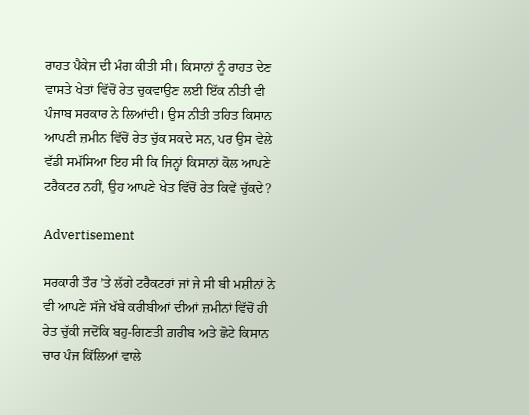ਰਾਹਤ ਪੈਕੇਜ ਦੀ ਮੰਗ ਕੀਤੀ ਸੀ। ਕਿਸਾਨਾਂ ਨੂੰ ਰਾਹਤ ਦੇਣ ਵਾਸਤੇ ਖੇਤਾਂ ਵਿੱਚੋਂ ਰੇਤ ਚੁਕਵਾਉਣ ਲਈ ਇੱਕ ਨੀਤੀ ਵੀ ਪੰਜਾਬ ਸਰਕਾਰ ਨੇ ਲਿਆਂਦੀ। ਉਸ ਨੀਤੀ ਤਹਿਤ ਕਿਸਾਨ ਆਪਣੀ ਜ਼ਮੀਨ ਵਿੱਚੋਂ ਰੇਤ ਚੁੱਕ ਸਕਦੇ ਸਨ, ਪਰ ਉਸ ਵੇਲੇ ਵੱਡੀ ਸਮੱਸਿਆ ਇਹ ਸੀ ਕਿ ਜਿਨ੍ਹਾਂ ਕਿਸਾਨਾਂ ਕੋਲ ਆਪਣੇ ਟਰੈਕਟਰ ਨਹੀਂ, ਉਹ ਆਪਣੇ ਖੇਤ ਵਿੱਚੋਂ ਰੇਤ ਕਿਵੇਂ ਚੁੱਕਦੇ?

Advertisement

ਸਰਕਾਰੀ ਤੌਰ ’ਤੇ ਲੱਗੇ ਟਰੈਕਟਰਾਂ ਜਾਂ ਜੇ ਸੀ ਬੀ ਮਸ਼ੀਨਾਂ ਨੇ ਵੀ ਆਪਣੇ ਸੱਜੇ ਖੱਬੇ ਕਰੀਬੀਆਂ ਦੀਆਂ ਜ਼ਮੀਨਾਂ ਵਿੱਚੋਂ ਹੀ ਰੇਤ ਚੁੱਕੀ ਜਦੋਂਕਿ ਬਹੁ-ਗਿਣਤੀ ਗ਼ਰੀਬ ਅਤੇ ਛੋਟੇ ਕਿਸਾਨ ਚਾਰ ਪੰਜ ਕਿੱਲਿਆਂ ਵਾਲੇ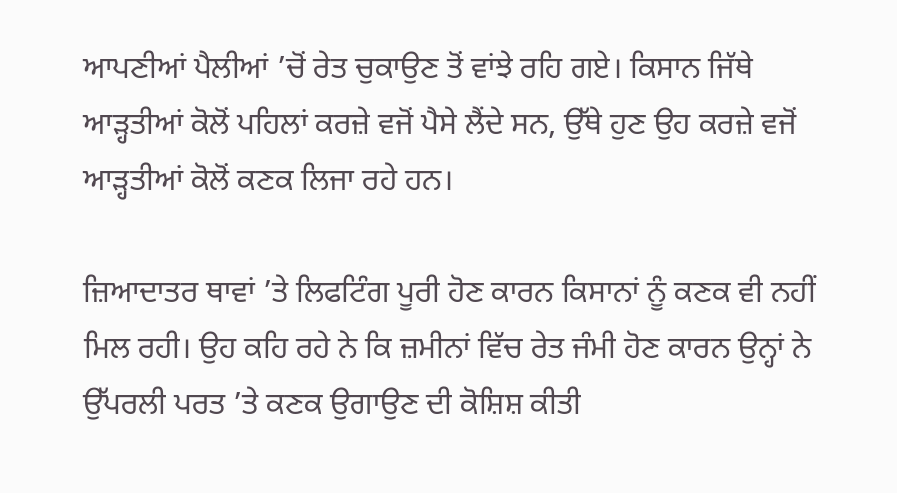ਆਪਣੀਆਂ ਪੈਲੀਆਂ ’ਚੋਂ ਰੇਤ ਚੁਕਾਉਣ ਤੋਂ ਵਾਂਝੇ ਰਹਿ ਗਏ। ਕਿਸਾਨ ਜਿੱਥੇ ਆੜ੍ਹਤੀਆਂ ਕੋਲੋਂ ਪਹਿਲਾਂ ਕਰਜ਼ੇ ਵਜੋਂ ਪੈਸੇ ਲੈਂਦੇ ਸਨ, ਉੱਥੇ ਹੁਣ ਉਹ ਕਰਜ਼ੇ ਵਜੋਂ ਆੜ੍ਹਤੀਆਂ ਕੋਲੋਂ ਕਣਕ ਲਿਜਾ ਰਹੇ ਹਨ।

ਜ਼ਿਆਦਾਤਰ ਥਾਵਾਂ ’ਤੇ ਲਿਫਟਿੰਗ ਪੂਰੀ ਹੋਣ ਕਾਰਨ ਕਿਸਾਨਾਂ ਨੂੰ ਕਣਕ ਵੀ ਨਹੀਂ ਮਿਲ ਰਹੀ। ਉਹ ਕਹਿ ਰਹੇ ਨੇ ਕਿ ਜ਼ਮੀਨਾਂ ਵਿੱਚ ਰੇਤ ਜੰਮੀ ਹੋਣ ਕਾਰਨ ਉਨ੍ਹਾਂ ਨੇ ਉੱਪਰਲੀ ਪਰਤ ’ਤੇ ਕਣਕ ਉਗਾਉਣ ਦੀ ਕੋਸ਼ਿਸ਼ ਕੀਤੀ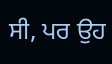ਸੀ, ਪਰ ਉਹ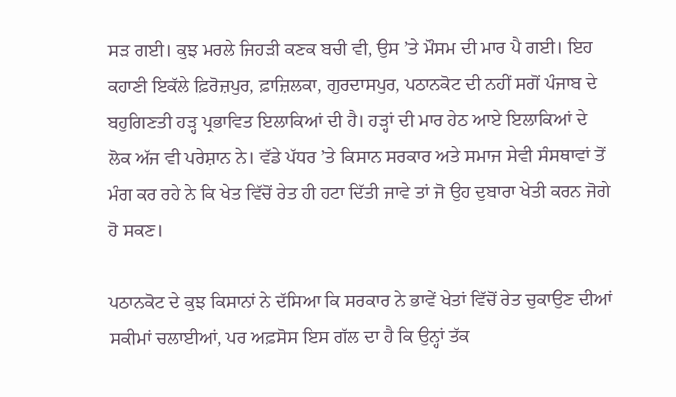ਸੜ ਗਈ। ਕੁਝ ਮਰਲੇ ਜਿਹੜੀ ਕਣਕ ਬਚੀ ਵੀ, ਉਸ ’ਤੇ ਮੌਸਮ ਦੀ ਮਾਰ ਪੈ ਗਈ। ਇਹ ਕਹਾਣੀ ਇਕੱਲੇ ਫ਼ਿਰੋਜ਼ਪੁਰ, ਫ਼ਾਜ਼ਿਲਕਾ, ਗੁਰਦਾਸਪੁਰ, ਪਠਾਨਕੋਟ ਦੀ ਨਹੀਂ ਸਗੋਂ ਪੰਜਾਬ ਦੇ ਬਹੁਗਿਣਤੀ ਹੜ੍ਹ ਪ੍ਰਭਾਵਿਤ ਇਲਾਕਿਆਂ ਦੀ ਹੈ। ਹੜ੍ਹਾਂ ਦੀ ਮਾਰ ਹੇਠ ਆਏ ਇਲਾਕਿਆਂ ਦੇ ਲੋਕ ਅੱਜ ਵੀ ਪਰੇਸ਼ਾਨ ਨੇ। ਵੱਡੇ ਪੱਧਰ ’ਤੇ ਕਿਸਾਨ ਸਰਕਾਰ ਅਤੇ ਸਮਾਜ ਸੇਵੀ ਸੰਸਥਾਵਾਂ ਤੋਂ ਮੰਗ ਕਰ ਰਹੇ ਨੇ ਕਿ ਖੇਤ ਵਿੱਚੋਂ ਰੇਤ ਹੀ ਹਟਾ ਦਿੱਤੀ ਜਾਵੇ ਤਾਂ ਜੋ ਉਹ ਦੁਬਾਰਾ ਖੇਤੀ ਕਰਨ ਜੋਗੇ ਹੋ ਸਕਣ।

ਪਠਾਨਕੋਟ ਦੇ ਕੁਝ ਕਿਸਾਨਾਂ ਨੇ ਦੱਸਿਆ ਕਿ ਸਰਕਾਰ ਨੇ ਭਾਵੇਂ ਖੇਤਾਂ ਵਿੱਚੋਂ ਰੇਤ ਚੁਕਾਉਣ ਦੀਆਂ ਸਕੀਮਾਂ ਚਲਾਈਆਂ, ਪਰ ਅਫ਼ਸੋਸ ਇਸ ਗੱਲ ਦਾ ਹੈ ਕਿ ਉਨ੍ਹਾਂ ਤੱਕ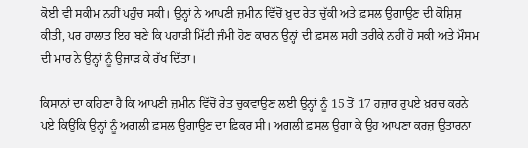ਕੋਈ ਵੀ ਸਕੀਮ ਨਹੀਂ ਪਹੁੰਚ ਸਕੀ। ਉਨ੍ਹਾਂ ਨੇ ਆਪਣੀ ਜ਼ਮੀਨ ਵਿੱਚੋਂ ਖ਼ੁਦ ਰੇਤ ਚੁੱਕੀ ਅਤੇ ਫ਼ਸਲ ਉਗਾਉਣ ਦੀ ਕੋਸ਼ਿਸ਼ ਕੀਤੀ, ਪਰ ਹਾਲਾਤ ਇਹ ਬਣੇ ਕਿ ਪਹਾੜੀ ਮਿੱਟੀ ਜੰਮੀ ਹੋਣ ਕਾਰਨ ਉਨ੍ਹਾਂ ਦੀ ਫ਼ਸਲ ਸਹੀ ਤਰੀਕੇ ਨਹੀਂ ਹੋ ਸਕੀ ਅਤੇ ਮੌਸਮ ਦੀ ਮਾਰ ਨੇ ਉਨ੍ਹਾਂ ਨੂੰ ਉਜਾੜ ਕੇ ਰੱਖ ਦਿੱਤਾ।

ਕਿਸਾਨਾਂ ਦਾ ਕਹਿਣਾ ਹੈ ਕਿ ਆਪਣੀ ਜ਼ਮੀਨ ਵਿੱਚੋਂ ਰੇਤ ਚੁਕਵਾਉਣ ਲਈ ਉਨ੍ਹਾਂ ਨੂੰ 15 ਤੋਂ 17 ਹਜ਼ਾਰ ਰੁਪਏ ਖ਼ਰਚ ਕਰਨੇ ਪਏ ਕਿਉਂਕਿ ਉਨ੍ਹਾਂ ਨੂੰ ਅਗਲੀ ਫ਼ਸਲ ਉਗਾਉਣ ਦਾ ਫ਼ਿਕਰ ਸੀ। ਅਗਲੀ ਫ਼ਸਲ ਉਗਾ ਕੇ ਉਹ ਆਪਣਾ ਕਰਜ਼ ਉਤਾਰਨਾ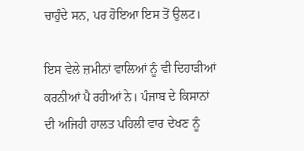ਚਾਹੁੰਦੇ ਸਨ, ਪਰ ਹੋਇਆ ਇਸ ਤੋਂ ਉਲਟ।

ਇਸ ਵੇਲੇ ਜ਼ਮੀਨਾਂ ਵਾਲਿਆਂ ਨੂੰ ਵੀ ਦਿਹਾੜੀਆਂ ਕਰਨੀਆਂ ਪੈ ਰਹੀਆਂ ਨੇ। ਪੰਜਾਬ ਦੇ ਕਿਸਾਨਾਂ ਦੀ ਅਜਿਹੀ ਹਾਲਤ ਪਹਿਲੀ ਵਾਰ ਦੇਖਣ ਨੂੰ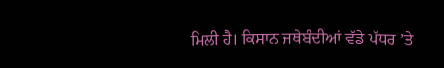ਮਿਲੀ ਹੈ। ਕਿਸਾਨ ਜਥੇਬੰਦੀਆਂ ਵੱਡੇ ਪੱਧਰ ’ਤੇ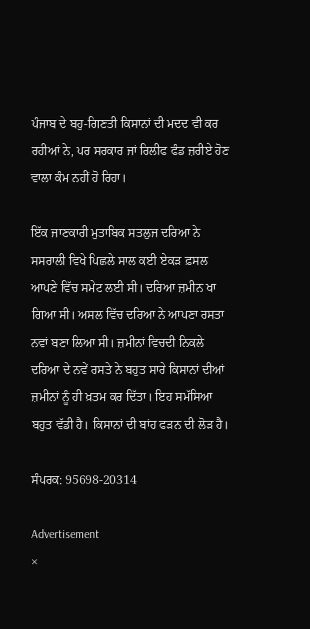ਪੰਜਾਬ ਦੇ ਬਹੁ-ਗਿਣਤੀ ਕਿਸਾਨਾਂ ਦੀ ਮਦਦ ਵੀ ਕਰ ਰਹੀਆਂ ਨੇ, ਪਰ ਸਰਕਾਰ ਜਾਂ ਰਿਲੀਫ ਫੰਡ ਜ਼ਰੀਏ ਹੋਣ ਵਾਲਾ ਕੰਮ ਨਹੀਂ ਹੋ ਰਿਹਾ।

ਇੱਕ ਜਾਣਕਾਰੀ ਮੁਤਾਬਿਕ ਸਤਲੁਜ ਦਰਿਆ ਨੇ ਸਸਰਾਲੀ ਵਿਖੇ ਪਿਛਲੇ ਸਾਲ ਕਈ ਏਕੜ ਫ਼ਸਲ ਆਪਣੇ ਵਿੱਚ ਸਮੇਟ ਲਈ ਸੀ। ਦਰਿਆ ਜ਼ਮੀਨ ਖਾ ਗਿਆ ਸੀ। ਅਸਲ ਵਿੱਚ ਦਰਿਆ ਨੇ ਆਪਣਾ ਰਸਤਾ ਨਵਾਂ ਬਣਾ ਲਿਆ ਸੀ। ਜ਼ਮੀਨਾਂ ਵਿਚਦੀ ਨਿਕਲੇ ਦਰਿਆ ਦੇ ਨਵੇਂ ਰਸਤੇ ਨੇ ਬਹੁਤ ਸਾਰੇ ਕਿਸਾਨਾਂ ਦੀਆਂ ਜ਼ਮੀਨਾਂ ਨੂੰ ਹੀ ਖ਼ਤਮ ਕਰ ਦਿੱਤਾ। ਇਹ ਸਮੱਸਿਆ ਬਹੁਤ ਵੱਡੀ ਹੈ। ਕਿਸਾਨਾਂ ਦੀ ਬਾਂਹ ਫੜਨ ਦੀ ਲੋੜ ਹੈ।

ਸੰਪਰਕ: 95698-20314

Advertisement
×